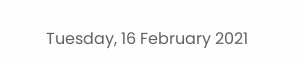Tuesday, 16 February 2021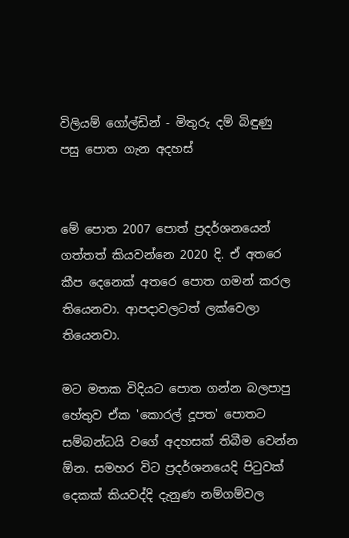විලියම් ගෝල්ඩින් - මිතුරු දම් බිඳුණු පසු පොත ගැන අදහස්


මේ පොත 2007 පොත් ප්‍රදර්ශනයෙන් ගත්තත් කියවන්නෙ 2020 දි. ඒ අතරෙ කීප දෙනෙක් අතරෙ පොත ගමන් කරල තියෙනවා. ආපදාවලටත් ලක්වෙලා තියෙනවා.

මට මතක විදියට පොත ගන්න බලපාපු හේතුව ඒක 'කොරල් දූපත' පොතට සම්බන්ධයි වගේ අදහසක් තිබීම වෙන්න ඕන. සමහර විට ප්‍රදර්ශනයෙදි පිටුවක් දෙකක් කියවද්දි දැනුණ නම්ගම්වල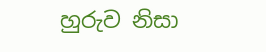හුරුව නිසා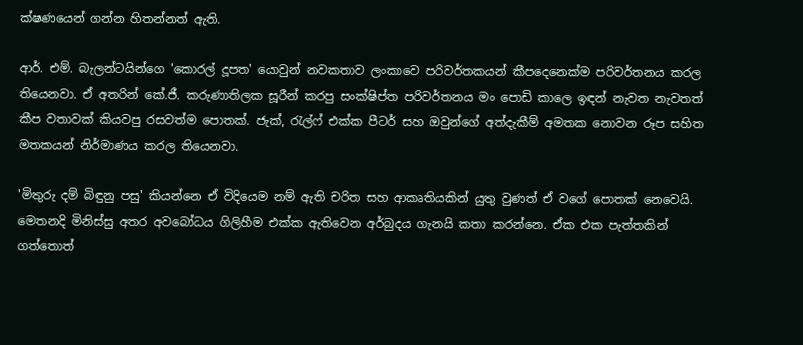ක්ෂණයෙන් ගන්න හිතන්නත් ඇති.

ආර්. එම්. බැලන්ටයින්ගෙ 'කොරල් දූපත' යොවුන් නවකතාව ලංකාවෙ පරිවර්තකයන් කීපදෙනෙක්ම පරිවර්තනය කරල තියෙනවා. ඒ අතරින් කේ.ජී. කරුණාතිලක සූරීන් කරපු සංක්ෂිප්ත පරිවර්තනය මං පොඩි කාලෙ ඉඳන් නැවත නැවතත් කීප වතාවක් කියවපු රසවත්ම පොතක්. ජැක්, රැල්ෆ් එක්ක පීටර් සහ ඔවුන්ගේ අත්දැකීම් අමතක නොවන රූප සහිත මතකයන් නිර්මාණය කරල තියෙනවා.

'මිතුරු දම් බිඳුනු පසු' කියන්නෙ ඒ විදියෙම නම් ඇති චරිත සහ ආකෘතියකින් යුතු වුණත් ඒ වගේ පොතක් නෙවෙයි. මෙතනදි මිනිස්සු අතර අවබෝධය ගිලිහීම එක්ක ඇතිවෙන අර්බුදය ගැනයි කතා කරන්නෙ. ඒක එක පැත්තකින් ගත්තොත්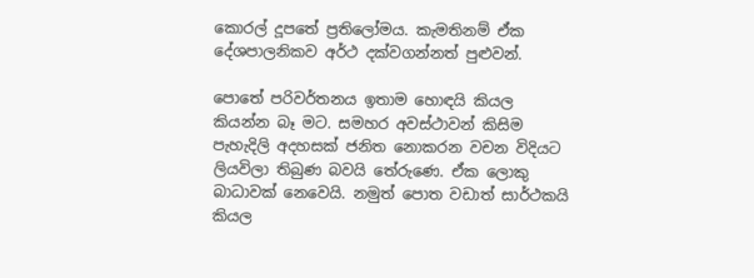කොරල් දූපතේ ප්‍රතිලෝමය. කැමතිනම් ඒක දේශපාලනිකව අර්ථ දක්වගන්නත් පුළුවන්.

පොතේ පරිවර්තනය ඉතාම හොඳයි කියල කියන්න බෑ මට. සමහර අවස්ථාවන් කිසිම පැහැදිලි අදහසක් ජනිත නොකරන වචන විදියට ලියවිලා තිබුණ බවයි තේරුණෙ. ඒක ලොකු බාධාවක් නෙවෙයි. නමුත් පොත වඩාත් සාර්ථකයි කියල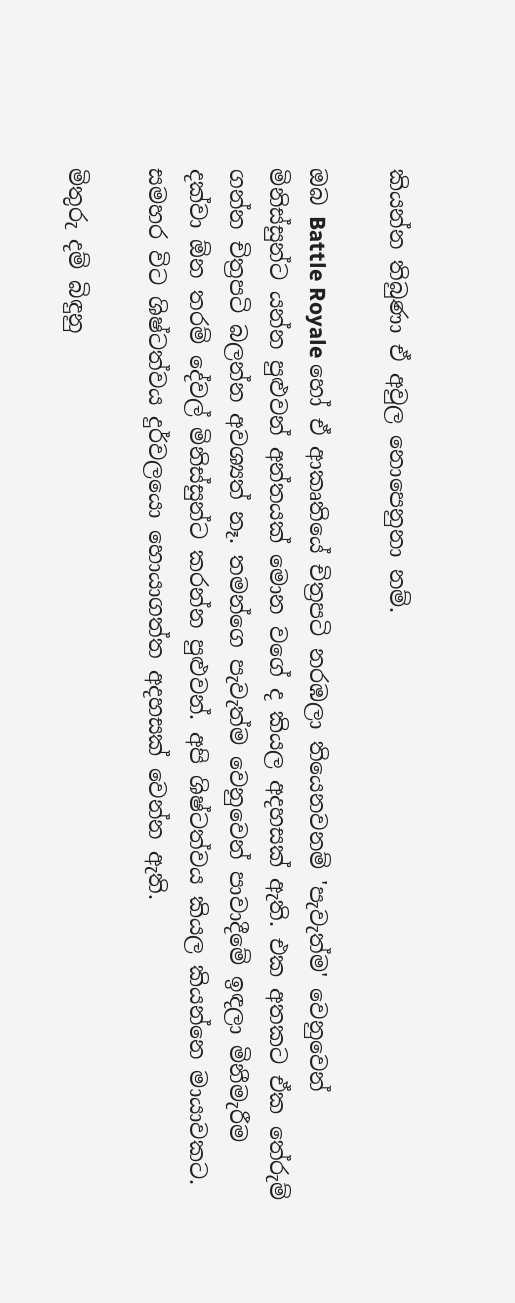කියන්න තිබුණා ඒ අවුල නොපෙනුනා නම්.

ඔබ Battle Royale හෝ ඒ ආකෘතියේ චිත්‍රපටි නරඹලා තියෙනවනම් 'පැවැත්ම' වෙනුවෙන් මිනිස්සුන්ට යන්න පුළුවන් අන්තයක් මොන වගේ ද කියල අදහසක් ඇති. එක අතකට ඒක තේරුම් ගන්න චිත්‍රපටි බලන්න අවශ්‍යත් නෑ. තමන්ගෙ පැවැත්ම වෙනුවෙන් පාවාදීමේ ඉඳලා මිනීමැරීම දක්වා ඕන තරම් දේවල් මිනිස්සුන්ට කරන්න පුළුවන්. අපි ශිෂ්ටත්වය කියල කියන්නෙ මායාවකට. සමහර විට ශිෂ්ටත්වය දුර්වලයො හොයාගත්ත අදහසක් වෙන්න ඇති.

මිතුරු දම් බිඳුනු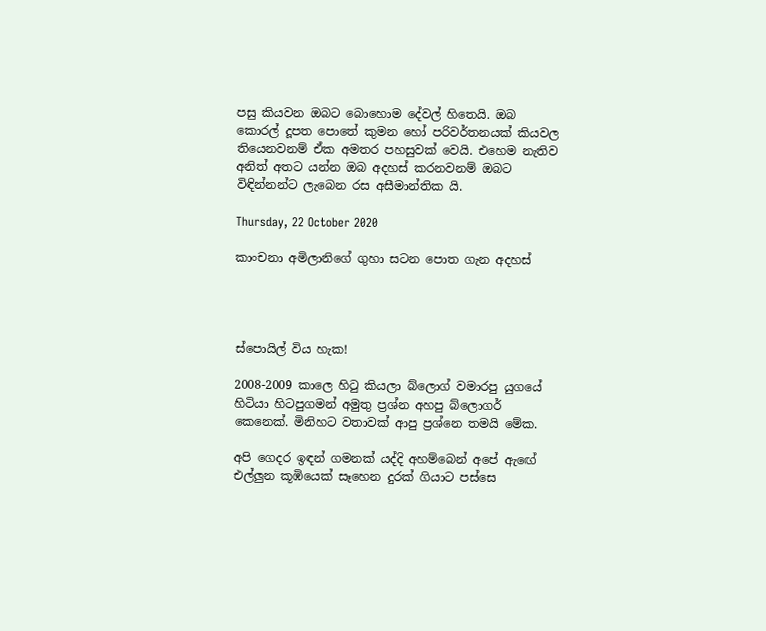පසු කියවන ඔබට බොහොම දේවල් හිතෙයි. ඔබ කොරල් දූපත පොතේ කුමන හෝ පරිවර්තනයක් කියවල තියෙනවනම් ඒක අමතර පහසුවක් වෙයි. එහෙම නැතිව අනිත් අතට යන්න ඔබ අදහස් කරනවනම් ඔබට විඳින්නන්ට ලැබෙන රස අසීමාන්තික යි.

Thursday, 22 October 2020

කාංචනා අමිලානිගේ ගුහා සටන පොත ගැන අදහස්




ස්පොයිල් විය හැක!

2008-2009 කාලෙ හිටු කියලා බ්ලොග් වමාරපු යුගයේ හිටියා හිටපුගමන් අමුතු ප්‍රශ්න අහපු බ්ලොගර් කෙනෙක්. මිනිහට වතාවක් ආපු ප්‍රශ්නෙ තමයි මේක.

අපි ගෙදර ඉඳන් ගමනක් යද්දි අහම්බෙන් අපේ ඇඟේ එල්ලුන කූඹියෙක් සෑහෙන දුරක් ගියාට පස්සෙ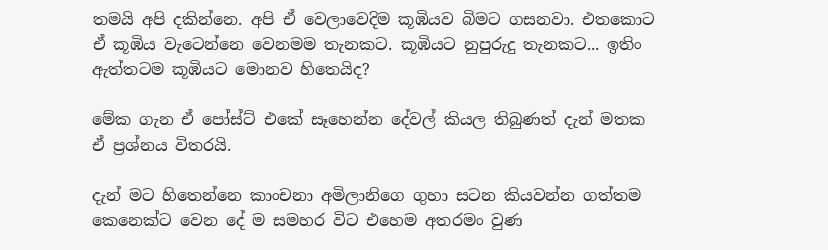තමයි අපි දකින්නෙ. අපි ඒ වෙලාවෙදිම කූඹියව බිමට ගසනවා. එතකොට ඒ කූඹිය වැටෙන්නෙ වෙනමම තැනකට. කූඹියට නුපුරුදු තැනකට... ඉතිං ඇත්තටම කූඹියට මොනව හිතෙයිද?

මේක ගැන ඒ පෝස්ට් එකේ සෑහෙන්න දේවල් කියල තිබුණත් දැන් මතක ඒ ප්‍රශ්නය විතරයි.

දැන් මට හිතෙන්නෙ කාංචනා අමිලානිගෙ ගුහා සටන කියවන්න ගත්තම කෙනෙක්ට වෙන දේ ම සමහර විට එහෙම අතරමං වුණ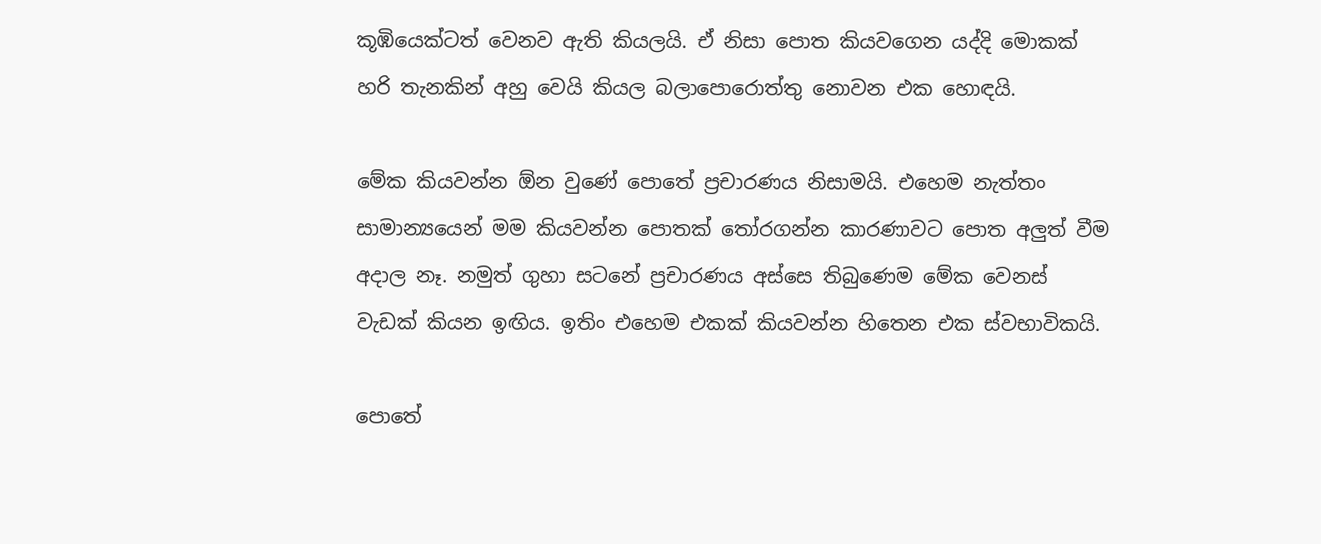කූඹියෙක්ටත් වෙනව ඇති කියලයි. ඒ නිසා පොත කියවගෙන යද්දි මොකක් හරි තැනකින් අහු වෙයි කියල බලාපොරොත්තු නොවන එක හොඳයි.

මේක කියවන්න ඕන වුණේ පොතේ ප්‍රචාරණය නිසාමයි. එහෙම නැත්තං සාමාන්‍යයෙන් මම කියවන්න පොතක් තෝරගන්න කාරණාවට පොත අලුත් වීම අදාල නෑ. නමුත් ගුහා සටනේ ප්‍රචාරණය අස්සෙ තිබුණෙම මේක වෙනස් වැඩක් කියන ඉඟිය. ඉතිං එහෙම එකක් කියවන්න හිතෙන එක ස්වභාවිකයි.

පොතේ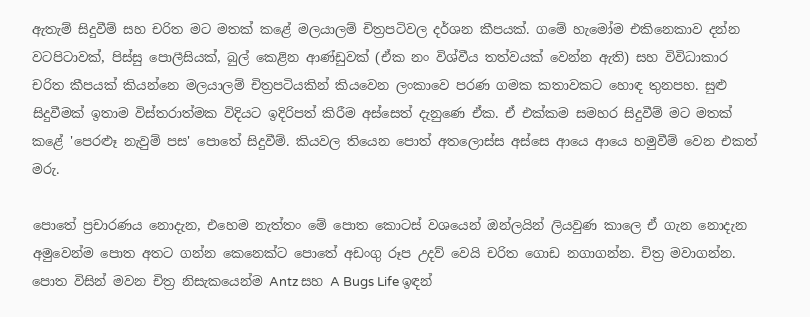ඇතැම් සිදුවීම් සහ චරිත මට මතක් කළේ මලයාලම් චිත්‍රපටිවල දර්ශන කීපයක්. ගමේ හැමෝම එකිනෙකාව දන්න වටපිටාවක්, පිස්සු පොලීසියක්, බුල් කෙළින ආණ්ඩුවක් (ඒක නං විශ්වීය තත්වයක් වෙන්න ඇති) සහ විවිධාකාර චරිත කීපයක් කියන්නෙ මලයාලම් චිත්‍රපටියකින් කියවෙන ලංකාවෙ පරණ ගමක කතාවකට හොඳ තුනපහ. සුළු සිදුවීමක් ඉතාම විස්තරාත්මක විදියට ඉදිරිපත් කිරීම අස්සෙත් දැනුණෙ ඒක. ඒ එක්කම සමහර සිදුවීම් මට මතක් කළේ 'පෙරළූ නැවුම් පස' පොතේ සිදුවීම්. කියවල තියෙන පොත් අතලොස්ස අස්සෙ ආයෙ ආයෙ හමුවීම් වෙන එකත් මරු.

පොතේ ප්‍රචාරණය නොදැන, එහෙම නැත්තං මේ පොත කොටස් වශයෙන් ඔන්ලයින් ලියවුණ කාලෙ ඒ ගැන නොදැන අමුවෙන්ම පොත අතට ගන්න කෙනෙක්ට පොතේ අඩංගු රූප උදව් වෙයි චරිත ගොඩ නගාගන්න. චිත්‍ර මවාගන්න. පොත විසින් මවන චිත්‍ර නිසැකයෙන්ම Antz සහ A Bugs Life ඉඳන්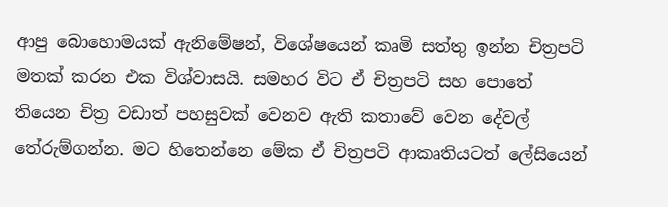ආපු බොහොමයක් ඇනිමේෂන්, විශේෂයෙන් කෘමි සත්තු ඉන්න චිත්‍රපටි මතක් කරන එක විශ්වාසයි. සමහර විට ඒ චිත්‍රපටි සහ පොතේ තියෙන චිත්‍ර වඩාත් පහසුවක් වෙනව ඇති කතාවේ වෙන දේවල් තේරුම්ගන්න. මට හිතෙන්නෙ මේක ඒ චිත්‍රපටි ආකෘතියටත් ලේසියෙන්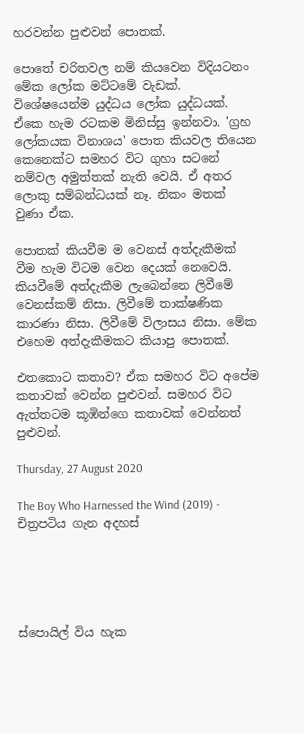හරවන්න පුළුවන් පොතක්.

පොතේ චරිතවල නම් කියවෙන විදියටනං මේක ලෝක මට්ටමේ වැඩක්. විශේෂයෙන්ම යුද්ධය ලෝක යුද්ධයක්. ඒකෙ හැම රටකම මිනිස්සු ඉන්නවා. 'ග්‍රහ ලෝකයක විනාශය' පොත කියවල තියෙන කෙනෙක්ට සමහර විට ගුහා සටනේ නම්වල අමුත්තක් නැති වෙයි. ඒ අතර ලොකු සම්බන්ධයක් නෑ. නිකං මතක් වුණා ඒක.

පොතක් කියවීම ම වෙනස් අත්දැකීමක් වීම හැම විටම වෙන දෙයක් නෙවෙයි. කියවීමේ අත්දැකීම ලැබෙන්නෙ ලිවීමේ වෙනස්කම් නිසා. ලිවීමේ තාක්ෂණික කාරණා නිසා. ලිවීමේ විලාසය නිසා. මේක එහෙම අත්දැකීමකට කියාපු පොතක්.

එතකොට කතාව? ඒක සමහර විට අපේම කතාවක් වෙන්න පුළුවන්. සමහර විට ඇත්තටම කූඹින්ගෙ කතාවක් වෙන්නත් පුළුවන්.

Thursday, 27 August 2020

The Boy Who Harnessed the Wind (2019) - චිත්‍රපටිය ගැන අදහස්





ස්පොයිල් විය හැක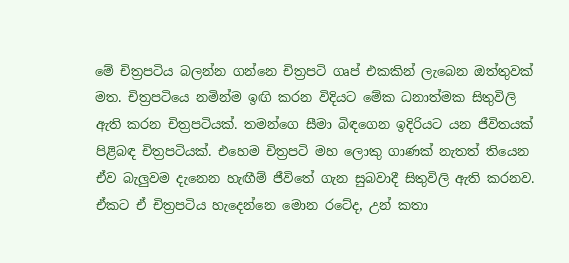මේ චිත්‍රපටිය බලන්න ගන්නෙ චිත්‍රපටි ගෘප් එකකින් ලැබෙන ඔත්තුවක් මත. චිත්‍රපටියෙ නමින්ම ඉඟි කරන විදියට මේක ධනාත්මක සිතුවිලි ඇති කරන චිත්‍රපටියක්. තමන්ගෙ සීමා බිඳගෙන ඉදිරියට යන ජීවිතයක් පිළිබඳ චිත්‍රපටියක්. එහෙම චිත්‍රපටි මහ ලොකු ගාණක් නැතත් තියෙන ඒව බැලුවම දැනෙන හැඟීම් ජීවිතේ ගැන සුබවාදී සිතුවිලි ඇති කරනව. ඒකට ඒ චිත්‍රපටිය හැදෙන්නෙ මොන රටේද, උන් කතා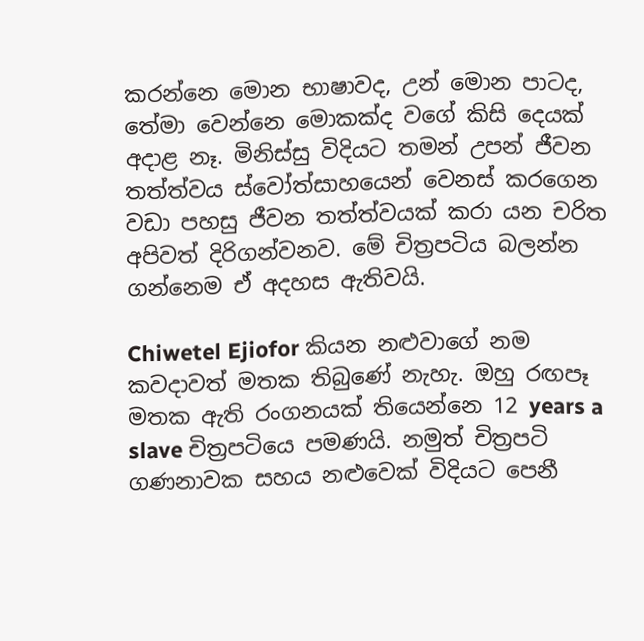කරන්නෙ මොන භාෂාවද, උන් මොන පාටද, තේමා වෙන්නෙ මොකක්ද වගේ කිසි දෙයක් අදාළ නෑ. මිනිස්සු විදියට තමන් උපන් ජීවන තත්ත්වය ස්වෝත්සාහයෙන් වෙනස් කරගෙන වඩා පහසු ජීවන තත්ත්වයක් කරා යන චරිත අපිවත් දිරිගන්වනව. මේ චිත්‍රපටිය බලන්න ගන්නෙම ඒ අදහස ඇතිවයි.

Chiwetel Ejiofor කියන නළුවාගේ නම කවදාවත් මතක තිබුණේ නැහැ. ඔහු රඟපෑ මතක ඇති රංගනයක් තියෙන්නෙ 12 years a slave චිත්‍රපටියෙ පමණයි. නමුත් චිත්‍රපටි ගණනාවක සහය නළුවෙක් විදියට පෙනී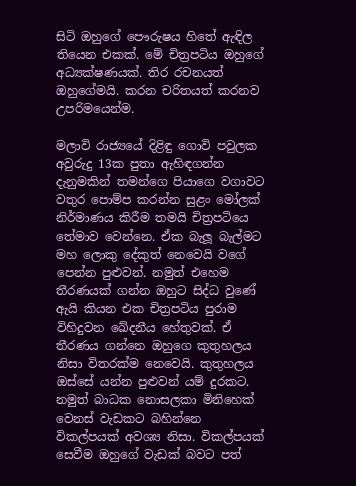සිටි ඔහුගේ පෞරුෂය හිතේ ඇඳිල තියෙන එකක්. මේ චිත්‍රපටිය ඔහුගේ අධ්‍යක්ෂණයක්. තිර රචනයත් ඔහුගේමයි. කරන චරිතයත් කරනව උපරිමයෙන්ම.

මලාවි රාජ්‍යයේ දිළිඳු ගොවි පවුලක අවුරුදු 13ක පුතා ඇහිඳගන්න දැනුමකින් තමන්ගෙ පියාගෙ වගාවට වතුර පොම්ප කරන්න සුළං මෝලක් නිර්මාණය කිරීම තමයි චිත්‍රපටියෙ තේමාව වෙන්නෙ. ඒක බැලූ බැල්මට මහ ලොකු දේකුත් නෙවෙයි වගේ පෙන්න පුළුවන්. නමුත් එහෙම තීරණයක් ගන්න ඔහුට සිද්ධ වුණේ ඇයි කියන එක චිත්‍රපටිය පුරාම විහිදුවන ඛේදනීය හේතුවක්. ඒ තීරණය ගන්නෙ ඔහුගෙ කුතුහලය නිසා විතරක්ම නෙවෙයි. කුතුහලය ඔස්සේ යන්න පුළුවන් යම් දුරකට. නමුත් බාධක නොසලකා මිනිහෙක් වෙනස් වැඩකට බහින්නෙ විකල්පයක් අවශ්‍ය නිසා. විකල්පයක් සෙවීම ඔහුගේ වැඩක් බවට පත්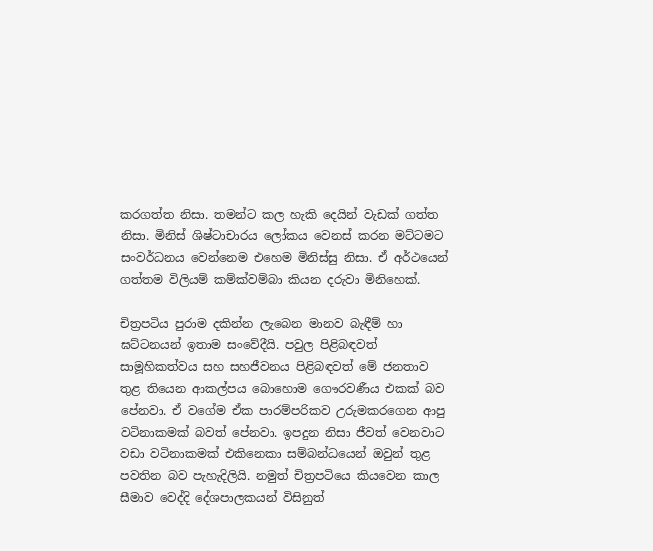කරගත්ත නිසා. තමන්ට කල හැකි දෙයින් වැඩක් ගත්ත නිසා. මිනිස් ශිෂ්ටාචාරය ලෝකය වෙනස් කරන මට්ටමට සංවර්ධනය වෙන්නෙම එහෙම මිනිස්සු නිසා. ඒ අර්ථයෙන් ගත්තම විලියම් කම්ක්වම්බා කියන දරුවා මිනිහෙක්.

චිත්‍රපටිය පුරාම දකින්න ලැබෙන මානව බැඳීම් හා ඝට්ටනයන් ඉතාම සංවේදීයි. පවුල පිළිබඳවත් සාමූහිකත්වය සහ සහජීවනය පිළිබඳවත් මේ ජනතාව තුළ තියෙන ආකල්පය බොහොම ගෞරවණීය එකක් බව පේනවා. ඒ වගේම ඒක පාරම්පරිකව උරුමකරගෙන ආපු වටිනාකමක් බවත් පේනවා. ඉපදුන නිසා ජීවත් වෙනවාට වඩා වටිනාකමක් එකිනෙකා සම්බන්ධයෙන් ඔවුන් තුළ පවතින බව පැහැදිලියි. නමුත් චිත්‍රපටියෙ කියවෙන කාල සීමාව වෙද්දි දේශපාලකයන් විසිනුත්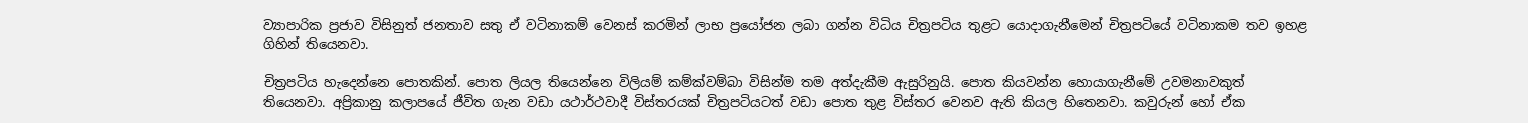ව්‍යාපාරික ප්‍රජාව විසිනුත් ජනතාව සතු ඒ වටිනාකම් වෙනස් කරමින් ලාභ ප්‍රයෝජන ලබා ගන්න විධිය චිත්‍රපටිය තුළට යොදාගැනීමෙන් චිත්‍රපටියේ වටිනාකම තව ඉහළ ගිහින් තියෙනවා.

චිත්‍රපටිය හැදෙන්නෙ පොතකින්. පොත ලියල තියෙන්නෙ විලියම් කම්ක්වම්බා විසින්ම තම අත්දැකීම ඇසුරිනුයි. පොත කියවන්න හොයාගැනීමේ උවමනාවකුත් තියෙනවා. අප්‍රිකානු කලාපයේ ජීවිත ගැන වඩා යථාර්ථවාදී විස්තරයක් චිත්‍රපටියටත් වඩා පොත තුළ විස්තර වෙනව ඇති කියල හිතෙනවා. කවුරුන් හෝ ඒක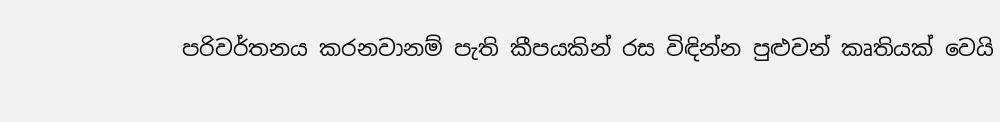පරිවර්තනය කරනවානම් පැති කීපයකින් රස විඳින්න පුළුවන් කෘතියක් වෙයි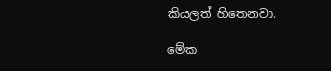කියලත් හිතෙනවා.

මේක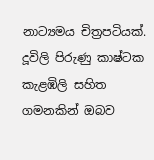නාට්‍යමය චිත්‍රපටියක්. දූවිලි පිරුණු කාෂ්ටක කැළඹිලි සහිත ගමනකින් ඔබව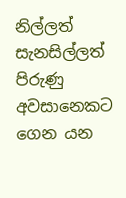නිල්ලත් සැනසිල්ලත් පිරුණු අවසානෙකට ගෙන යන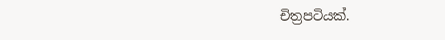චිත්‍රපටියක්.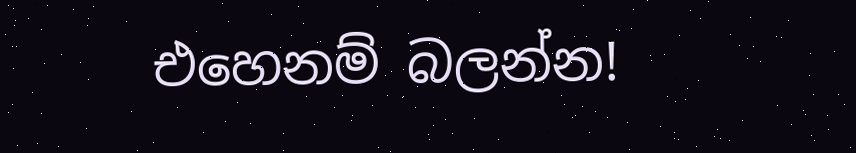එහෙනම් බලන්න!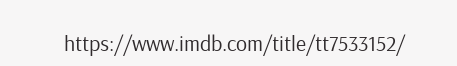https://www.imdb.com/title/tt7533152/